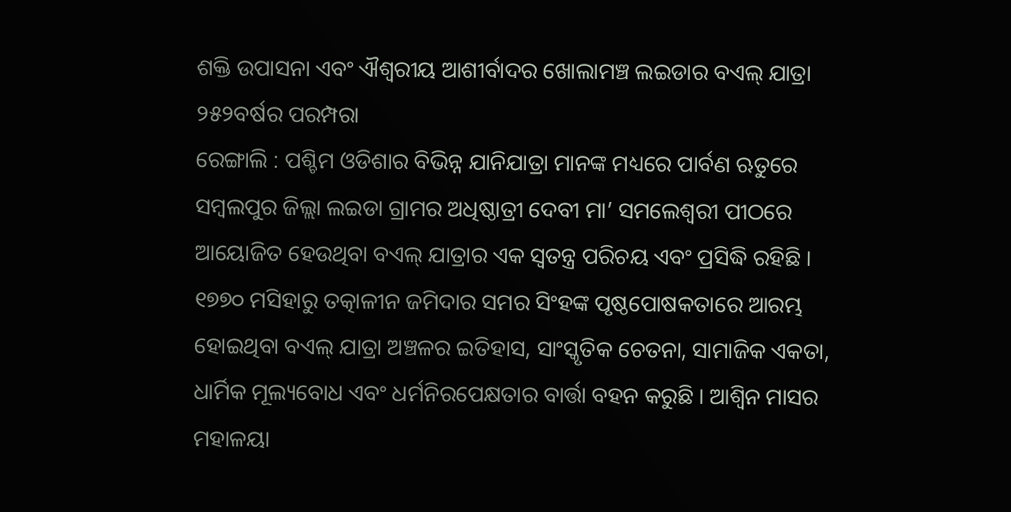ଶକ୍ତି ଉପାସନା ଏବଂ ଐଶ୍ୱରୀୟ ଆଶୀର୍ବାଦର ଖୋଲାମଞ୍ଚ ଲଇଡାର ବଏଲ୍ ଯାତ୍ରା
୨୫୨ବର୍ଷର ପରମ୍ପରା
ରେଙ୍ଗାଲି : ପଶ୍ଚିମ ଓଡିଶାର ବିଭିନ୍ନ ଯାନିଯାତ୍ରା ମାନଙ୍କ ମଧ୍ୟରେ ପାର୍ବଣ ଋତୁରେ ସମ୍ବଲପୁର ଜିଲ୍ଲା ଲଇଡା ଗ୍ରାମର ଅଧିଷ୍ଠାତ୍ରୀ ଦେବୀ ମା’ ସମଲେଶ୍ୱରୀ ପୀଠରେ ଆୟୋଜିତ ହେଉଥିବା ବଏଲ୍ ଯାତ୍ରାର ଏକ ସ୍ୱତନ୍ତ୍ର ପରିଚୟ ଏବଂ ପ୍ରସିଦ୍ଧି ରହିଛି । ୧୭୭୦ ମସିହାରୁ ତତ୍କାଳୀନ ଜମିଦାର ସମର ସିଂହଙ୍କ ପୃଷ୍ଠପୋଷକତାରେ ଆରମ୍ଭ ହୋଇଥିବା ବଏଲ୍ ଯାତ୍ରା ଅଞ୍ଚଳର ଇତିହାସ, ସାଂସ୍କୃତିକ ଚେତନା, ସାମାଜିକ ଏକତା, ଧାର୍ମିକ ମୂଲ୍ୟବୋଧ ଏବଂ ଧର୍ମନିରପେକ୍ଷତାର ବାର୍ତ୍ତା ବହନ କରୁଛି । ଆଶ୍ୱିନ ମାସର ମହାଳୟା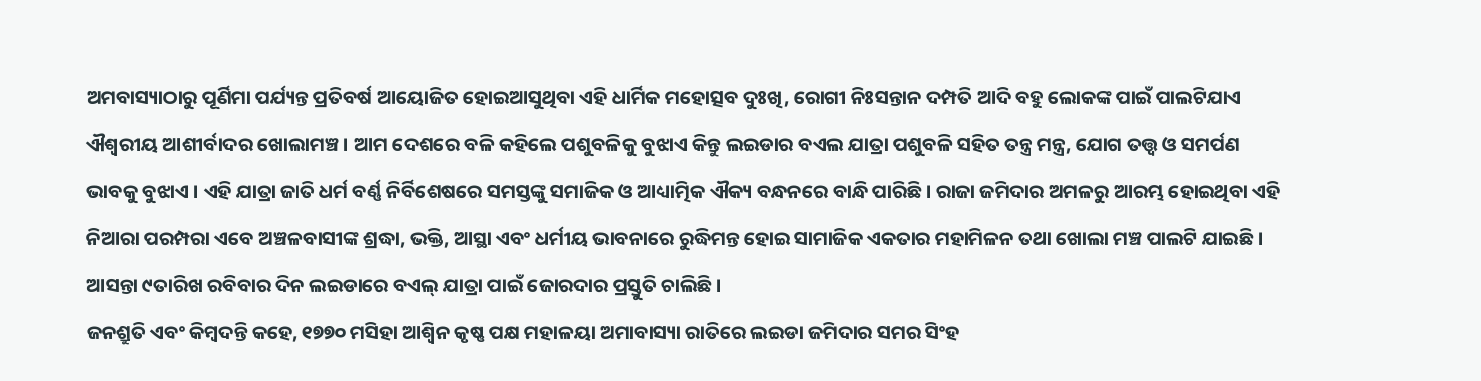ଅମବାସ୍ୟାଠାରୁ ପୂର୍ଣିମା ପର୍ଯ୍ୟନ୍ତ ପ୍ରତିବର୍ଷ ଆୟୋଜିତ ହୋଇଆସୁଥିବା ଏହି ଧାର୍ମିକ ମହୋତ୍ସବ ଦୁଃଖି, ରୋଗୀ ନିଃସନ୍ତାନ ଦମ୍ପତି ଆଦି ବହୁ ଲୋକଙ୍କ ପାଇଁ ପାଲଟିଯାଏ ଐଶ୍ୱରୀୟ ଆଶୀର୍ବାଦର ଖୋଲାମଞ୍ଚ । ଆମ ଦେଶରେ ବଳି କହିଲେ ପଶୁବଳିକୁ ବୁଝାଏ କିନ୍ତୁ ଲଇଡାର ବଏଲ ଯାତ୍ରା ପଶୁବଳି ସହିତ ତନ୍ତ୍ର ମନ୍ତ୍ର, ଯୋଗ ତତ୍ତ୍ୱ ଓ ସମର୍ପଣ ଭାବକୁ ବୁଝାଏ । ଏହି ଯାତ୍ରା ଜାତି ଧର୍ମ ବର୍ଣ୍ଣ ନିର୍ବିଶେଷରେ ସମସ୍ତଙ୍କୁ ସମାଜିକ ଓ ଆଧ୍ୟାତ୍ମିକ ଐକ୍ୟ ବନ୍ଧନରେ ବାନ୍ଧି ପାରିଛି। ରାଜା ଜମିଦାର ଅମଳରୁ ଆରମ୍ଭ ହୋଇଥିବା ଏହି ନିଆରା ପରମ୍ପରା ଏବେ ଅଞ୍ଚଳବାସୀଙ୍କ ଶ୍ରଦ୍ଧା, ଭକ୍ତି, ଆସ୍ଥା ଏବଂ ଧର୍ମୀୟ ଭାବନାରେ ରୁଦ୍ଧିମନ୍ତ ହୋଇ ସାମାଜିକ ଏକତାର ମହାମିଳନ ତଥା ଖୋଲା ମଞ୍ଚ ପାଲଟି ଯାଇଛି । ଆସନ୍ତା ୯ତାରିଖ ରବିବାର ଦିନ ଲଇଡାରେ ବଏଲ୍ ଯାତ୍ରା ପାଇଁ ଜୋରଦାର ପ୍ରସ୍ତୁତି ଚାଲିଛି।
ଜନଶ୍ରୁତି ଏବଂ କିମ୍ବଦନ୍ତି କହେ, ୧୭୭୦ ମସିହା ଆଶ୍ୱିନ କୃଷ୍ଣ ପକ୍ଷ ମହାଳୟା ଅମାବାସ୍ୟା ରାତିରେ ଲଇଡା ଜମିଦାର ସମର ସିଂହ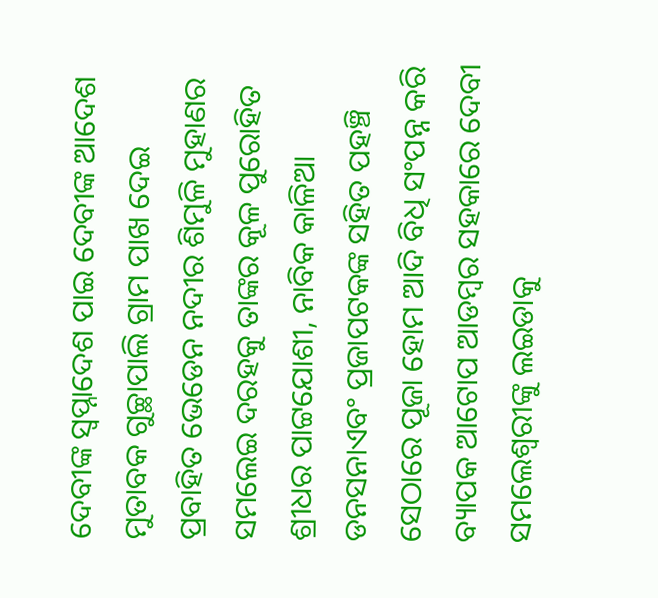ଦେବୀଙ୍କ ସ୍ୱପ୍ନାଦେଶ ପାଇ ଦେବୀଙ୍କ ଆଦେଶ ମୁତାବକ ଗୁଚ୍ଛାପାଲି ଗ୍ରାମ ପାଖ ଦେଇ ପ୍ରବାହିତ ଭେଡେନ ନଦୀର ଶିମୁଳି ମୁହାଣର ସମଲେଇ ଦରହକୁ ତାଙ୍କର କୂଳ ପୁରୋହିତ ଶ୍ରୀଧର ପାଟ୍ଟଯୋଶୀ, ନାବିକ କାଳିଆ ଡନସନାଏବଂ ପ୍ରଜାପଟକଙ୍କ ସହିତ ପହଞ୍ଚି ସେଠାରେ ପୂଜା ହୋମ ଆଦି ବିଧି ସଂପନ୍ନ କରି ବ୍ୟାପକ ଆଟୋପ ଆଡମ୍ବର ସହକାରେ ଦେବୀ ସମଲେଶ୍ୱରୀଙ୍କୁ ଲଇଡାକୁ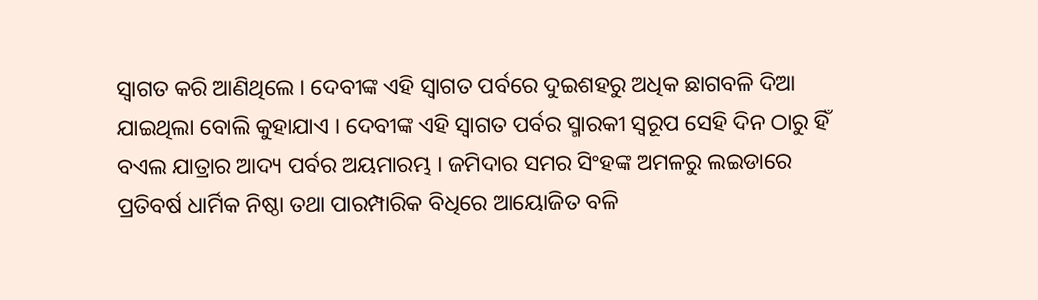ସ୍ୱାଗତ କରି ଆଣିଥିଲେ । ଦେବୀଙ୍କ ଏହି ସ୍ୱାଗତ ପର୍ବରେ ଦୁଇଶହରୁ ଅଧିକ ଛାଗବଳି ଦିଆ ଯାଇଥିଲା ବୋଲି କୁହାଯାଏ । ଦେବୀଙ୍କ ଏହି ସ୍ୱାଗତ ପର୍ବର ସ୍ମାରକୀ ସ୍ୱରୂପ ସେହି ଦିନ ଠାରୁ ହିଁ ବଏଲ ଯାତ୍ରାର ଆଦ୍ୟ ପର୍ବର ଅୟମାରମ୍ଭ । ଜମିଦାର ସମର ସିଂହଙ୍କ ଅମଳରୁ ଲଇଡାରେ ପ୍ରତିବର୍ଷ ଧାର୍ମିକ ନିଷ୍ଠା ତଥା ପାରମ୍ପାରିକ ବିଧିରେ ଆୟୋଜିତ ବଳି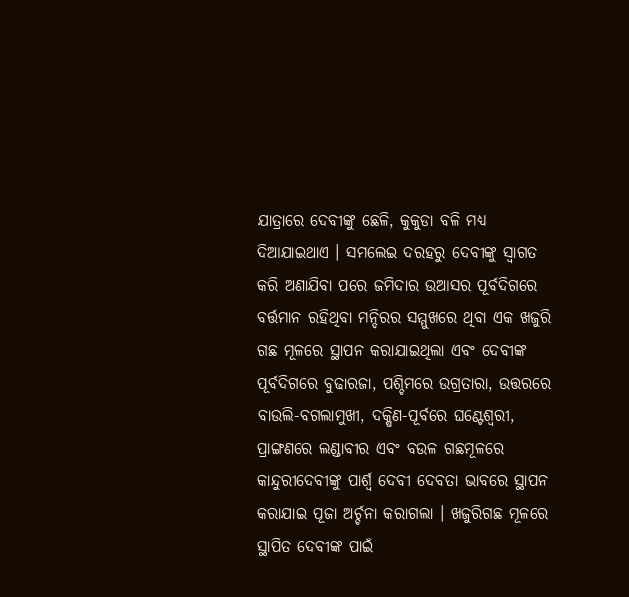ଯାତ୍ରାରେ ଦେବୀଙ୍କୁ ଛେଳି, କୁକୁଡା ବଳି ମଧ୍ୟ ଦିଆଯାଇଥାଏ । ସମଲେଇ ଦରହରୁ ଦେବୀଙ୍କୁ ସ୍ୱାଗତ କରି ଅଣାଯିବା ପରେ ଜମିଦାର ଉଆସର ପୂର୍ବଦିଗରେ ବର୍ତ୍ତମାନ ରହିଥିବା ମନ୍ଦିରର ସମ୍ମୁଖରେ ଥିବା ଏକ ଖଜୁରି ଗଛ ମୂଳରେ ସ୍ଥାପନ କରାଯାଇଥିଲା ଏବଂ ଦେବୀଙ୍କ ପୂର୍ବଦିଗରେ ବୁଢାରଜା, ପଶ୍ଚିମରେ ଉଗ୍ରତାରା, ଉତ୍ତରରେ ବାଉଲି-ବଗଲାମୁଖୀ, ଦକ୍ଷିଣ-ପୂର୍ବରେ ଘଣ୍ଟେଶ୍ୱରୀ, ପ୍ରାଙ୍ଗଣରେ ଲଣ୍ଡାବୀର ଏବଂ ବଉଳ ଗଛମୂଳରେ କାନ୍ଦୁରୀଦେବୀଙ୍କୁ ପାର୍ଶ୍ବ ଦେବୀ ଦେବତା ଭାବରେ ସ୍ଥାପନ କରାଯାଇ ପୂଜା ଅର୍ଚ୍ଚନା କରାଗଲା । ଖଜୁରିଗଛ ମୂଳରେ ସ୍ଥାପିତ ଦେବୀଙ୍କ ପାଇଁ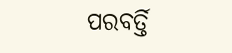ପରବର୍ତ୍ତି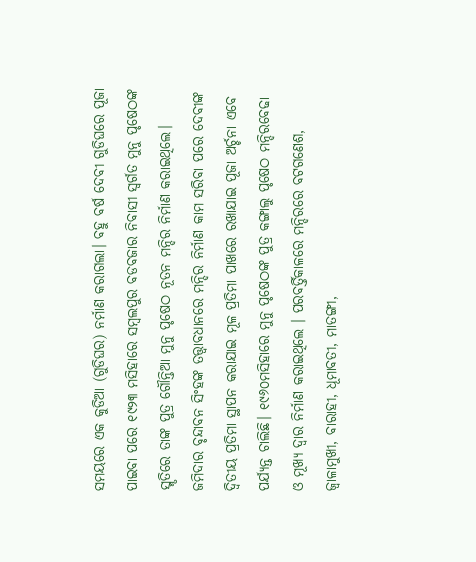ସମୟରେ ଏକ କୁଡିଆ (ଗୁଡିଘର) ନର୍ମାଣ କରାଗଲା। ବହୁ ବର୍ଷ ଦେବୀ ଗୁଡିଘରେ ପୂଜା ପାଇବା ପରେ ୧୯୨୩ ମସିହାରେ ସମ୍ବଲପୁର ବଡବଜାର ନିବାସୀ ସ୍ୱର୍ଗତ ମୁନୁ ପୃଷେଠଙ୍କ ସ୍ମୃତିରେ ତାଙ୍କ ପୁତ୍ର ଗୌନ୍ତିଆ ମୁନୁ ପୃଷେଠ ନୂତନ ମନ୍ଦିର ନିର୍ମାଣ କରାଇଥିଲେ। ଜମିଦାର ବୃନ୍ଦାବନ ସିଂହଙ୍କ ତତ୍ତ୍ୱାବଧାନରେ ମନ୍ଦିର ନିର୍ମାଣ କାମ ସରିବା ପରେ ଦେବୀଙ୍କ ଦ୍ୱିତୀୟ ପ୍ରତିମା ସ୍ଥାପନ କରାଯାଇ ମୂଳ ପ୍ରତିମା ପାଖରେ ରଖାଯାଇ ପୂଜା ଅର୍ଚ୍ଚନା ଏବେ ପର୍ଯ୍ୟନ୍ତ ଚାଲିଛି। ୧୯୬୦ମସିହାରେ ମୁନୁ ପୃଷେଠଙ୍କ ପୁତ୍ର କଙ୍ଗାଲୁ ପୃଷେଠ ମନ୍ଦିରବେଢା ଓ ମୂଖ୍ୟ ଦ୍ୱାର ନିର୍ମାଣ କରାଇଥିଲେ । ପରବର୍ତ୍ତିକାଳରେ ମନ୍ଦିରରେ ବଟଗଣେଶ, ଜ୍ୱାଳାମୁଖୀ, ବାରାହୀ, ଧୂମାବତୀ, ମାତଙ୍ଗୀ,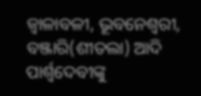ଜ୍ୱାଳାବଳୀ, ଭୂବନେଶ୍ୱରୀ, ବଞ୍ଜାରି(ଶୀତଲା) ଆଦି ପାର୍ଶ୍ବଦେବୀଙ୍କୁ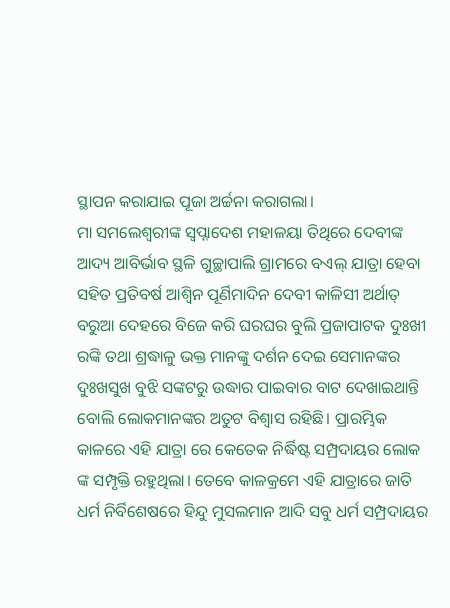ସ୍ଥାପନ କରାଯାଇ ପୂଜା ଅର୍ଚ୍ଚନା କରାଗଲା।
ମା ସମଲେଶ୍ୱରୀଙ୍କ ସ୍ୱପ୍ନାଦେଶ ମହାଳୟା ତିଥିରେ ଦେବୀଙ୍କ ଆଦ୍ୟ ଆବିର୍ଭାବ ସ୍ଥଳି ଗୁଚ୍ଛାପାଲି ଗ୍ରାମରେ ବଏଲ୍ ଯାତ୍ରା ହେବା ସହିତ ପ୍ରତିବର୍ଷ ଆଶ୍ୱିନ ପୂର୍ଣିମାଦିନ ଦେବୀ କାଳିସୀ ଅର୍ଥାତ୍ ବରୁଆ ଦେହରେ ବିଜେ କରି ଘରଘର ବୁଲି ପ୍ରଜାପାଟକ ଦୁଃଖୀ ରଙ୍କି ତଥା ଶ୍ରଦ୍ଧାଳୁ ଭକ୍ତ ମାନଙ୍କୁ ଦର୍ଶନ ଦେଇ ସେମାନଙ୍କର ଦୁଃଖସୁଖ ବୁଝି ସଙ୍କଟରୁ ଉଦ୍ଧାର ପାଇବାର ବାଟ ଦେଖାଇଥାନ୍ତି ବୋଲି ଲୋକମାନଙ୍କର ଅତୁଟ ବିଶ୍ୱାସ ରହିଛି। ପ୍ରାରମ୍ଭିକ କାଳରେ ଏହି ଯାତ୍ରା ରେ କେତେକ ନିର୍ଦ୍ଧିଷ୍ଟ ସମ୍ପ୍ରଦାୟର ଲୋକ ଙ୍କ ସମ୍ପୃକ୍ତି ରହୁଥିଲା। ତେବେ କାଳକ୍ରମେ ଏହି ଯାତ୍ରାରେ ଜାତି ଧର୍ମ ନିର୍ବିଶେଷରେ ହିନ୍ଦୁ ମୁସଲମାନ ଆଦି ସବୁ ଧର୍ମ ସମ୍ପ୍ରଦାୟର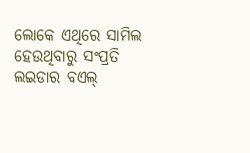ଲୋକେ ଏଥିରେ ସାମିଲ ହେଉଥିବାରୁ ସଂପ୍ରତି ଲଇଡାର ବଏଲ୍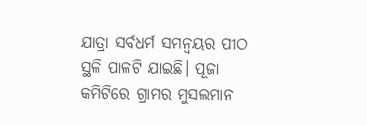ଯାତ୍ରା ସର୍ବଧର୍ମ ସମନ୍ୱୟର ପୀଠ ସ୍ଥଳି ପାଳଟି ଯାଇଛି। ପୂଜା କମିଟିରେ ଗ୍ରାମର ମୁସଲମାନ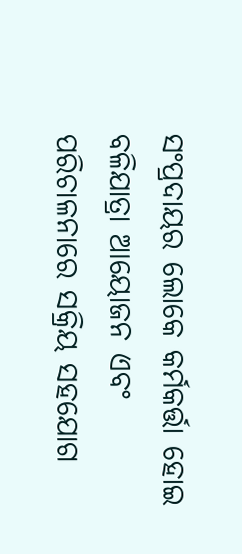ସଂପ୍ରଦାୟର ଲୋକେ କର୍ମକର୍ତ୍ତା ହୋଇ ବଳିଯାତ୍ରା ଆୟୋଜନ ଏବଂ ପରିଚାଳନାରେ ସକ୍ରିୟ ସହଯୋଗ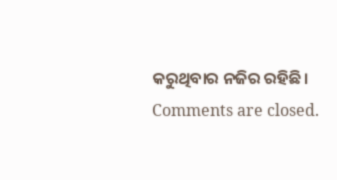କରୁଥିବାର ନଜିର ରହିଛି।
Comments are closed.